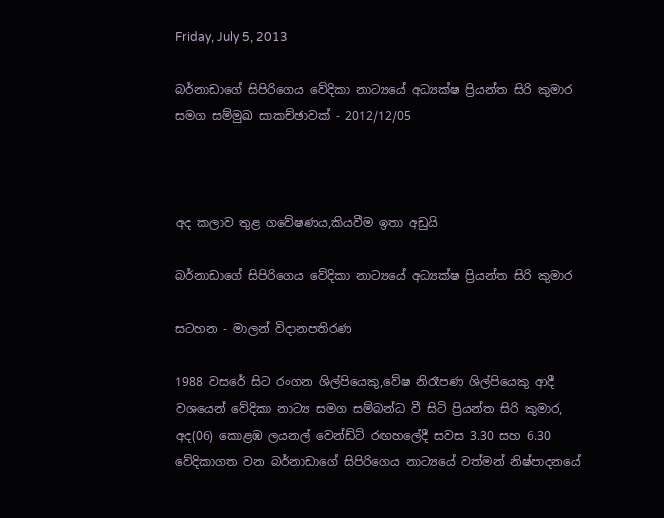Friday, July 5, 2013

බර්නාඩාගේ සිපිරිගෙය වේදිකා නාට්‍යයේ අධ්‍යක්ෂ ප්‍රියන්ත සිරි කුමාර සමග සම්මුඛ සාකච්ඡාවක් - 2012/12/05



අද කලාව තුළ ගවේෂණය,කියවීම ඉතා අඩුයි

බර්නාඩාගේ සිපිරිගෙය වේදිකා නාට්‍යයේ අධ්‍යක්ෂ ප්‍රියන්ත සිරි කුමාර

සටහන - මාලන් විදානපතිරණ

1988 වසරේ සිට රංගන ශිල්පියෙකු,වේෂ නිරෑපණ ශිල්පියෙකු ආදී වශයෙන් වේදිකා නාට්‍ය සමග සම්බන්ධ වී සිටි ප්‍රියන්ත සිරි කුමාර, අද(06) කොළඹ ලයනල් වෙන්ඩ්ට් රඟහලේදී සවස 3.30 සහ 6.30 වේදිකාගත වන බර්නාඩාගේ සිපිරිගෙය නාට්‍යයේ වත්මන් නිෂ්පාදනයේ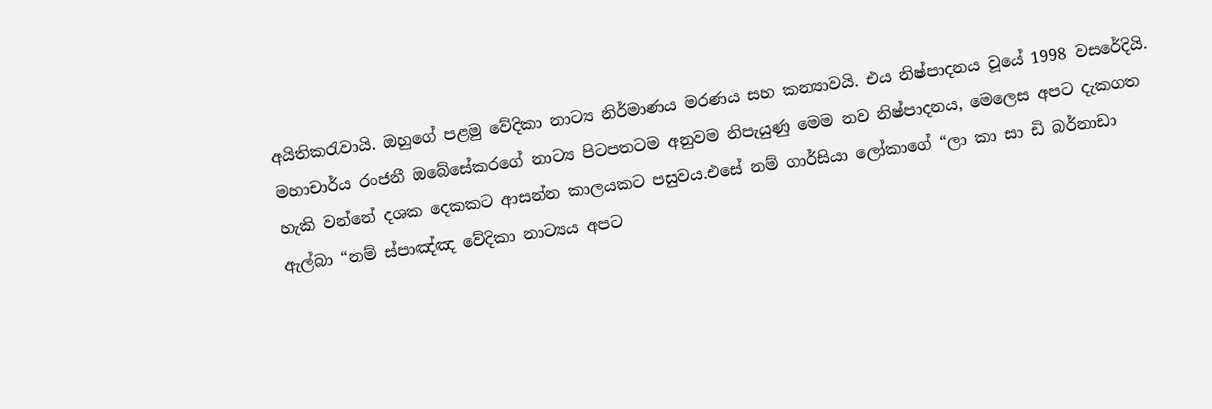අයිතිකරැවායි. ඔහුගේ පළමු වේදිකා නාට්‍ය නිර්මාණය මරණය සහ කන්‍යාවයි. එය නිෂ්පාදනය වූයේ 1998 වසරේදියි. මහාචාර්ය රංජනී ඔබේසේකරගේ නාට්‍ය පිටපතටම අනුවම නිපැයුණු මෙම නව නිෂ්පාදනය, මෙලෙස අපට දැකගත හැකි වන්නේ දශක දෙකකට ආසන්න කාලයකට පසුවය.එසේ නම් ගාර්සියා ලෝකාගේ “ලා කා සා ඩි බර්නාඩා ඇල්බා “නම් ස්පාඤ්ඤ වේදිකා නාට්‍යය අපට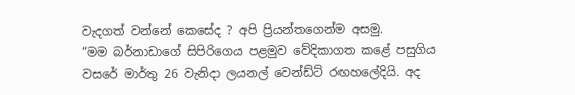වැදගත් වන්නේ කෙසේද ? අපි ප්‍රියන්තගෙන්ම අසමු.
“මම බර්නාඩාගේ සිපිරිගෙය පළමුව වේදිකාගත කළේ පසුගිය වසරේ මාර්තු 26 වැනිදා ලයනල් වෙන්ඩ්ට් රඟහලේදියි. අද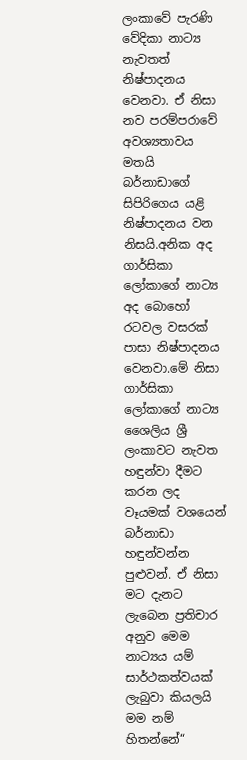ලංකාවේ පැරණි වේදිකා නාට්‍ය නැවතත් නිෂ්පාදනය වෙනවා. ඒ නිසා නව පරම්පරාවේ අවශ්‍යතාවය මතයි බර්නාඩාගේ සිපිරිගෙය යළි නිෂ්පාදනය වන නිසයි.අනික අද ගාර්සිකා ලෝකාගේ නාට්‍ය අද බොහෝ රටවල වසරක් පාසා නිෂ්පාදනය වෙනවා.මේ නිසා ගාර්සිකා ලෝකාගේ නාට්‍ය ශෛලිය ශ්‍රී ලංකාවට නැවත හඳුන්වා දීමට කරන ලද වෑයමක් වශයෙන් බර්නාඩා හඳුන්වන්න පුළුවන්. ඒ නිසා මට දැනට ලැබෙන ප්‍රතිචාර අනුව මෙම නාට්‍යය යම් සාර්ථකත්වයක් ලැබුවා කියලයි මම නම් හිතන්නේ“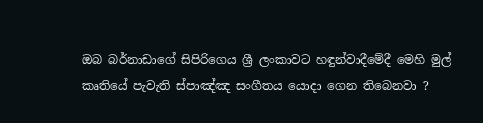ඔබ බර්නාඩාගේ සිපිරිගෙය ශ්‍රී ලංකාවට හඳුන්වාදීමේදී මෙහි මුල් කෘතියේ පැවැති ස්පාඤ්ඤ සංගීතය යොදා ගෙන තිබෙනවා ?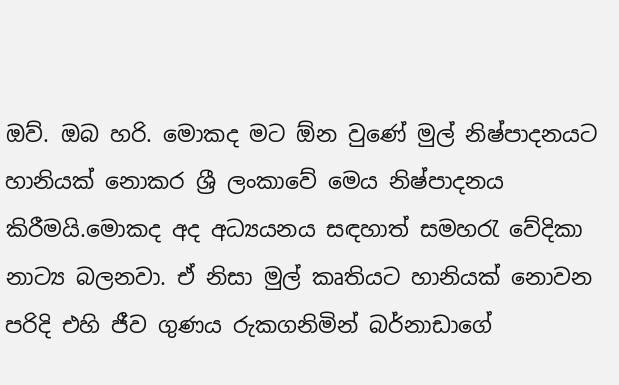ඔව්. ඔබ හරි. මොකද මට ඕන වුණේ මුල් නිෂ්පාදනයට හානියක් නොකර ශ්‍රී ලංකාවේ මෙය නිෂ්පාදනය කිරීමයි.මොකද අද අධ්‍යයනය සඳහාත් සමහරැ වේදිකා නාට්‍ය බලනවා. ඒ නිසා මුල් කෘතියට හානියක් නොවන පරිදි එහි ජීව ගුණය රුකගනිමින් බර්නාඩාගේ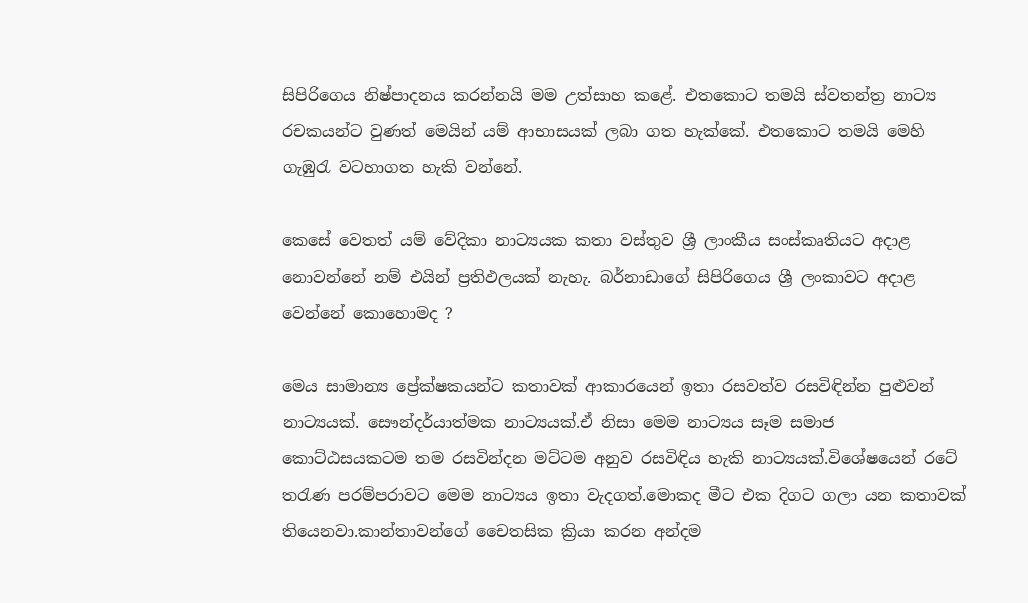සිපිරිගෙය නිෂ්පාදනය කරන්නයි මම උත්සාහ කළේ. එතකොට තමයි ස්වතන්ත්‍ර නාට්‍ය රචකයන්ට වුණත් මෙයින් යම් ආභාසයක් ලබා ගත හැක්කේ. එතකොට තමයි මෙහි ගැඹුරැ වටහාගත හැකි වන්නේ.

කෙසේ වෙතත් යම් වේදිකා නාට්‍යයක කතා වස්තුව ශ්‍රී ලාංකීය සංස්කෘතියට අදාළ නොවන්නේ නම් එයින් ප්‍රතිඵලයක් නැහැ. බර්නාඩාගේ සිපිරිගෙය ශ්‍රී ලංකාවට අදාළ වෙන්නේ කොහොමද ?

මෙය සාමාන්‍ය ප්‍රේක්ෂකයන්ට කතාවක් ආකාරයෙන් ඉතා රසවත්ව රසවිඳින්න පුළුවන් නාට්‍යයක්. සෞන්දර්යාත්මක නාට්‍යයක්.ඒ නිසා මෙම නාට්‍යය සෑම සමාජ කොට්ඨසයකටම තම රසවින්දන මට්ටම අනුව රසවිඳිය හැකි නාට්‍යයක්.විශේෂයෙන් රටේ තරැණ පරම්පරාවට මෙම නාට්‍යය ඉතා වැදගත්.මොකද මීට එක දිගට ගලා යන කතාවක් තියෙනවා.කාන්තාවන්ගේ චෛතසික ක්‍රියා කරන අන්දම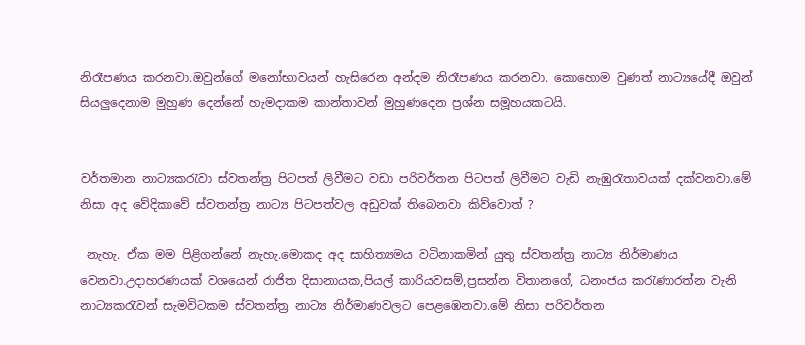නිරෑපණය කරනවා.ඔවුන්ගේ මනෝභාවයන් හැසිරෙන අන්දම නිරෑපණය කරනවා. කොහොම වුණත් නාට්‍යයේදී ඔවුන් සියලුදෙනාම මුහුණ දෙන්නේ හැමදාකම කාන්තාවන් මුහුණදෙන ප්‍රශ්න සමූහයකටයි.


වර්තමාන නාට්‍යකරැවා ස්වතන්ත්‍ර පිටපත් ලිවීමට වඩා පරිවර්තන පිටපත් ලිවීමට වැඩි නැඹුරැතාවයක් දක්වනවා.මේ නිසා අද වේදිකාවේ ස්වතන්ත්‍ර නාට්‍ය පිටපත්වල අඩුවක් තිබෙනවා කිව්වොත් ?

 නැහැ. ඒක මම පිළිගන්නේ නැහැ.මොකද අද සාහිත්‍යමය වටිනාකමින් යුතු ස්වතන්ත්‍ර නාට්‍ය නිර්මාණය වෙනවා.උදාහරණයක් වශයෙන් රාජිත දිසානායක,පියල් කාරියවසම්,ප්‍රසන්න විතානගේ, ධනංජය කරැණාරත්න වැනි නාට්‍යකරැවන් සැමවිටකම ස්වතන්ත්‍ර නාට්‍ය නිර්මාණවලට පෙළඹෙනවා.මේ නිසා පරිවර්තන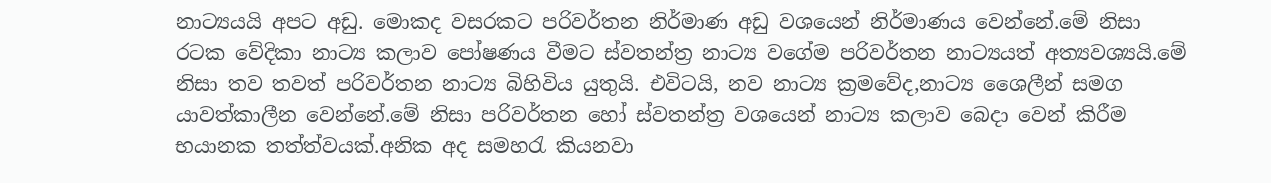නාට්‍යයයි අපට අඩු. මොකද වසරකට පරිවර්තන නිර්මාණ අඩු වශයෙන් නිර්මාණය වෙන්නේ.මේ නිසා රටක වේදිකා නාට්‍ය කලාව පෝෂණය වීමට ස්වතන්ත්‍ර නාට්‍ය වගේම පරිවර්තන නාට්‍යයත් අත්‍යවශ්‍යයි.මේ නිසා තව තවත් පරිවර්තන නාට්‍ය බිහිවිය යුතුයි. එවිටයි, නව නාට්‍ය ක්‍රමවේද,නාට්‍ය ශෛලීන් සමග යාවත්කාලීන වෙන්නේ.මේ නිසා පරිවර්තන හෝ ස්වතන්ත්‍ර වශයෙන් නාට්‍ය කලාව බෙදා වෙන් කිරීම භයානක තත්ත්වයක්.අනික අද සමහරැ කියනවා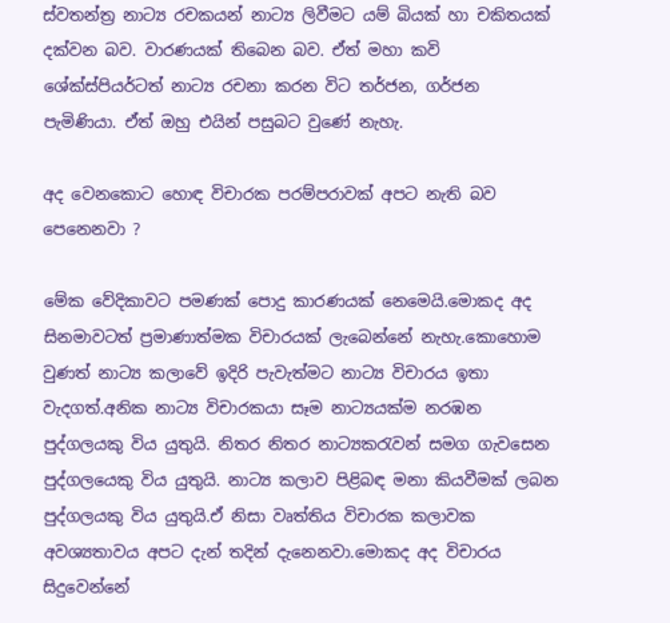ස්වතන්ත්‍ර නාට්‍ය රචකයන් නාට්‍ය ලිවීමට යම් බියක් හා චකිතයක් දක්වන බව. වාරණයක් තිබෙන බව. ඒත් මහා කවි ශේක්ස්පියර්ටත් නාට්‍ය රචනා කරන විට තර්ජන, ගර්ජන පැමිණියා. ඒත් ඔහු එයින් පසුබට වුණේ නැහැ.

අද වෙනකොට හොඳ විචාරක පරම්පරාවක් අපට නැති බව පෙනෙනවා ?

මේක වේදිකාවට පමණක් පොදු කාරණයක් නෙමෙයි.මොකද අද සිනමාවටත් ප්‍රමාණාත්මක විචාරයක් ලැබෙන්නේ නැහැ.කොහොම වුණත් නාට්‍ය කලාවේ ඉදිරි පැවැත්මට නාට්‍ය විචාරය ඉතා වැදගත්.අනික නාට්‍ය විචාරකයා සෑම නාට්‍යයක්ම නරඹන පුද්ගලයකු විය යුතුයි. නිතර නිතර නාට්‍යකරැවන් සමග ගැවසෙන පුද්ගලයෙකු විය යුතුයි. නාට්‍ය කලාව පිළිබඳ මනා කියවීමක් ලබන පුද්ගලයකු විය යුතුයි.ඒ නිසා වෘත්තිය විචාරක කලාවක අවශ්‍යතාවය අපට දැන් තදින් දැනෙනවා.මොකද අද විචාරය සිදුවෙන්නේ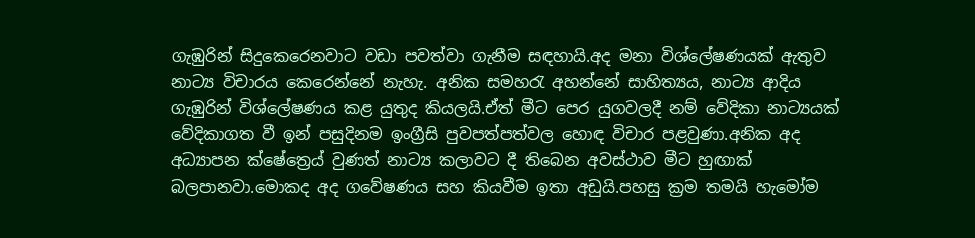ගැඹුරින් සිදුකෙරෙනවාට වඩා පවත්වා ගැනීම සඳහායි.අද මනා විශ්ලේෂණයක් ඇතුව නාට්‍ය විචාරය කෙරෙන්නේ නැහැ. අනික සමහරැ අහන්නේ සාහිත්‍යය, නාට්‍ය ආදිය ගැඹුරින් විශ්ලේෂණය කළ යුතුද කියලයි.ඒත් මීට පෙර යුගවලදී නම් වේදිකා නාට්‍යයක් වේදිකාගත වී ඉන් පසුදිනම ඉංග්‍රීසි පුවපත්පත්වල හොඳ විචාර පළවුණා.අනික අද අධ්‍යාපන ක්ෂේත්‍රෙය් වුණත් නාට්‍ය කලාවට දී තිබෙන අවස්ථාව මීට හුඟාක් බලපානවා.මොකද අද ගවේෂණය සහ කියවීම ඉතා අඩුයි.පහසු ක්‍රම තමයි හැමෝම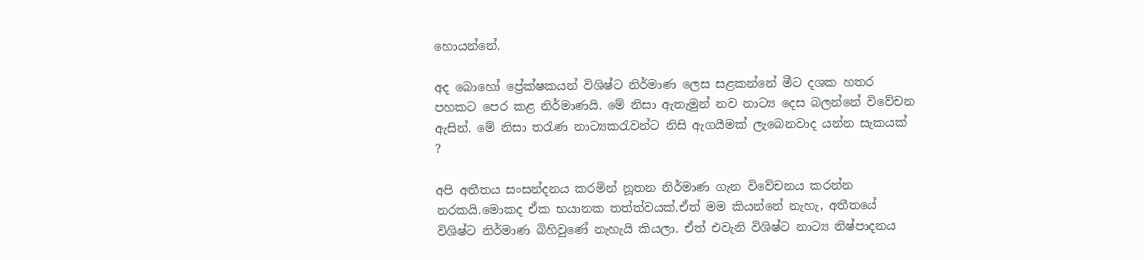හොයන්නේ.

අද බොහෝ ප්‍රේක්ෂකයන් ‍විශිෂ්ට නිර්මාණ ලෙස සළකන්නේ මීට දශක හතර පහකට පෙර කළ නිර්මාණයි. මේ නිසා ඇතැමුන් නව නාට්‍ය දෙස බලන්නේ විවේචන ඇසින්. මේ නිසා තරැණ නාට්‍යකරැවන්ට නිසි ඇගයීමක් ලැබෙනවාද යන්න සැකයක් ?

අපි අතීතය සංසන්දනය කරමින් නූතන නිර්මාණ ගැන විවේචනය කරන්න නරකයි.මොකද ඒක භයානක තත්ත්වයක්.ඒත් මම කියන්නේ නැහැ, අතීතයේ විශිෂ්ට නිර්මාණ බිහිවුණේ නැහැයි කියලා. ඒත් එවැනි විශිෂ්ට නාට්‍ය නිෂ්පාදනය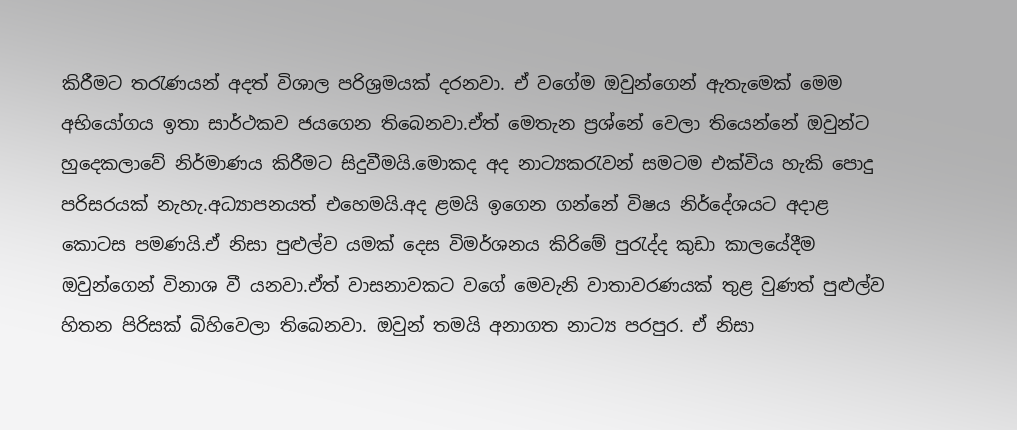කිරීමට තරැණයන් අදත් විශාල පරිශ්‍රමයක් දරනවා. ඒ වගේම ඔවුන්ගෙන් ඇතැමෙක් මෙම අභියෝගය ඉතා සාර්ථකව ජයගෙන තිබෙනවා.ඒත් මෙතැන ප්‍රශ්නේ වෙලා තියෙන්නේ ඔවුන්ට හුදෙකලාවේ නිර්මාණය කිරීමට සිදුවීමයි.මොකද අද නාට්‍යකරැවන් සමටම එක්විය හැකි පොදු පරිසරයක් නැහැ.අධ්‍යාපනයත් එහෙමයි.අද ළමයි ඉගෙන ගන්නේ විෂය නිර්දේශයට අදාළ කොටස පමණයි.ඒ නිසා පුළුල්ව යමක් දෙස විමර්ශනය කිරිමේ පුරැද්ද කුඩා කාලයේදීම ඔවුන්ගෙන් විනාශ වී යනවා.ඒත් වාසනාවකට වගේ මෙවැනි වාතාවරණයක් තුළ වුණත් පුළුල්ව හිතන පිරිසක් බිහිවෙලා තිබෙනවා. ඔවුන් තමයි අනාගත නාට්‍ය පරපුර. ඒ නිසා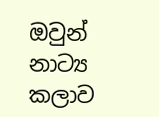ඔවුන් නාට්‍ය කලාව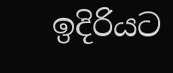ඉදිරියට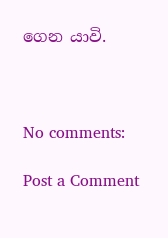ගෙන යාවි.



No comments:

Post a Comment